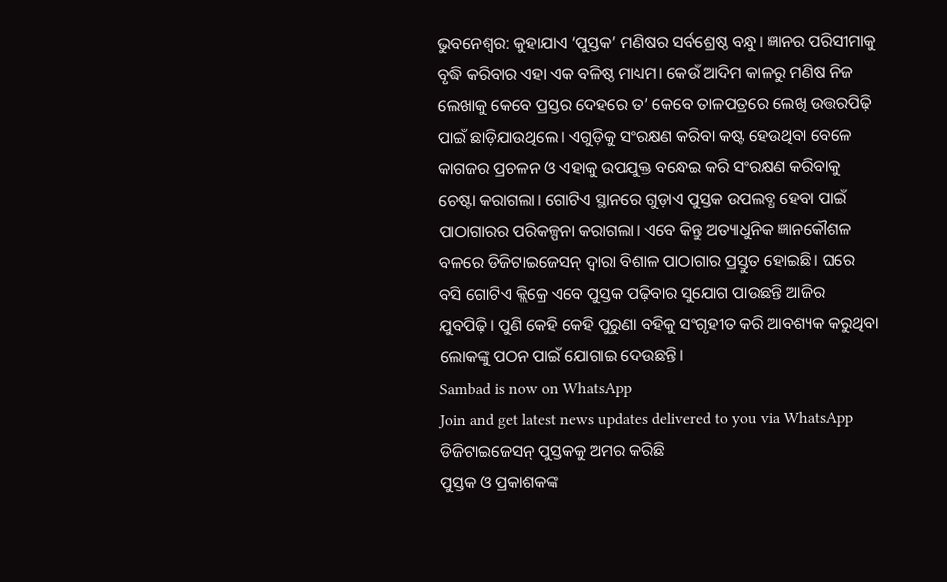ଭୁବନେଶ୍ବର: କୁହାଯାଏ ‘ପୁସ୍ତକ’ ମଣିଷର ସର୍ବଶ୍ରେଷ୍ଠ ବନ୍ଧୁ। ଜ୍ଞାନର ପରିସୀମାକୁ ବୃଦ୍ଧି କରିବାର ଏହା ଏକ ବଳିଷ୍ଠ ମାଧ୍ୟମ। କେଉଁ ଆଦିମ କାଳରୁ ମଣିଷ ନିଜ ଲେଖାକୁ କେବେ ପ୍ରସ୍ତର ଦେହରେ ତ’ କେବେ ତାଳପତ୍ରରେ ଲେଖି ଉତ୍ତରପିଢ଼ି ପାଇଁ ଛାଡ଼ିଯାଉଥିଲେ। ଏଗୁଡ଼ିକୁ ସଂରକ୍ଷଣ କରିବା କଷ୍ଟ ହେଉଥିବା ବେଳେ କାଗଜର ପ୍ରଚଳନ ଓ ଏହାକୁ ଉପଯୁକ୍ତ ବନ୍ଧେଇ କରି ସଂରକ୍ଷଣ କରିବାକୁ ଚେଷ୍ଟା କରାଗଲା। ଗୋଟିଏ ସ୍ଥାନରେ ଗୁଡ଼ାଏ ପୁସ୍ତକ ଉପଲବ୍ଧ ହେବା ପାଇଁ ପାଠାଗାରର ପରିକଳ୍ପନା କରାଗଲା। ଏବେ କିନ୍ତୁ ଅତ୍ୟାଧୁନିକ ଜ୍ଞାନକୌଶଳ ବଳରେ ଡିଜିଟାଇଜେସନ୍ ଦ୍ବାରା ବିଶାଳ ପାଠାଗାର ପ୍ରସ୍ତୁତ ହୋଇଛି। ଘରେ ବସି ଗୋଟିଏ କ୍ଲିକ୍ରେ ଏବେ ପୁସ୍ତକ ପଢ଼ିବାର ସୁଯୋଗ ପାଉଛନ୍ତି ଆଜିର ଯୁବପିଢ଼ି। ପୁଣି କେହି କେହି ପୁରୁଣା ବହିକୁ ସଂଗୃହୀତ କରି ଆବଶ୍ୟକ କରୁଥିବା ଲୋକଙ୍କୁ ପଠନ ପାଇଁ ଯୋଗାଇ ଦେଉଛନ୍ତି।
Sambad is now on WhatsApp
Join and get latest news updates delivered to you via WhatsApp
ଡିଜିଟାଇଜେସନ୍ ପୁସ୍ତକକୁ ଅମର କରିଛି
ପୁସ୍ତକ ଓ ପ୍ରକାଶକଙ୍କ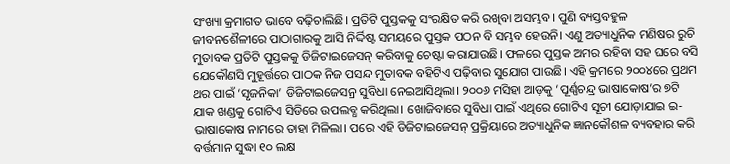ସଂଖ୍ୟା କ୍ରମାଗତ ଭାବେ ବଢ଼ିଚାଲିଛି। ପ୍ରତିଟି ପୁସ୍ତକକୁ ସଂରକ୍ଷିତ କରି ରଖିବା ଅସମ୍ଭବ। ପୁଣି ବ୍ୟସ୍ତବହୁଳ ଜୀବନଶୈଳୀରେ ପାଠାଗାରକୁ ଆସି ନିର୍ଦ୍ଦିଷ୍ଟ ସମୟରେ ପୁସ୍ତକ ପଠନ ବି ସମ୍ଭବ ହେଉନି। ଏଣୁ ଅତ୍ୟାଧୁନିକ ମଣିଷର ରୁଚି ମୁତାବକ ପ୍ରତିଟି ପୁସ୍ତକକୁ ଡିଜିଟାଇଜେସନ୍ କରିବାକୁ ଚେଷ୍ଟା କରାଯାଉଛି। ଫଳରେ ପୁସ୍ତକ ଅମର ରହିବା ସହ ଘରେ ବସି ଯେକୌଣସି ମୁହୂର୍ତ୍ତରେ ପାଠକ ନିଜ ପସନ୍ଦ ମୁତାବକ ବହିଟିଏ ପଢ଼ିବାର ସୁଯୋଗ ପାଉଛି। ଏହି କ୍ରମରେ ୨୦୦୪ରେ ପ୍ରଥମ ଥର ପାଇଁ ‘ସୃଜନିକା’ ଡିଜିଟାଇଜେସନ୍ର ସୁବିଧା ନେଇଆସିଥିଲା। ୨୦୦୬ ମସିହା ଆଡ଼କୁ ‘ପୂର୍ଣ୍ଣଚନ୍ଦ୍ର ଭାଷାକୋଷ’ର ୭ଟି ଯାକ ଖଣ୍ଡକୁ ଗୋଟିଏ ସିଡିରେ ଉପଲବ୍ଧ କରିଥିଲା। ଖୋଜିବାରେ ସୁବିଧା ପାଇଁ ଏଥିରେ ଗୋଟିଏ ସୂଚୀ ଯୋଡ଼ାଯାଇ ଇ-ଭାଷାକୋଷ ନାମରେ ତାହା ମିଳିଲା। ପରେ ଏହି ଡିଜିଟାଇଜେସନ୍ ପ୍ରକ୍ରିୟାରେ ଅତ୍ୟାଧୁନିକ ଜ୍ଞାନକୌଶଳ ବ୍ୟବହାର କରି ବର୍ତ୍ତମାନ ସୁଦ୍ଧା ୧୦ ଲକ୍ଷ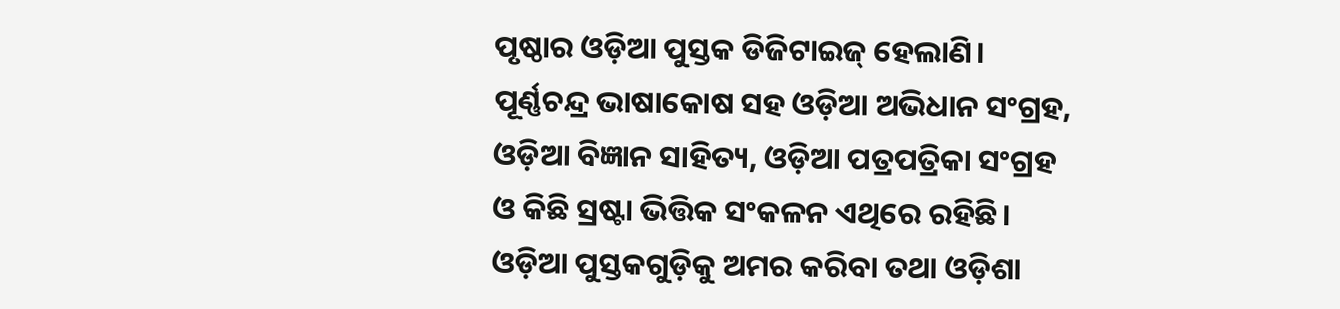ପୃଷ୍ଠାର ଓଡ଼ିଆ ପୁସ୍ତକ ଡିଜିଟାଇଜ୍ ହେଲାଣି। ପୂର୍ଣ୍ଣଚନ୍ଦ୍ର ଭାଷାକୋଷ ସହ ଓଡ଼ିଆ ଅଭିଧାନ ସଂଗ୍ରହ, ଓଡ଼ିଆ ବିଜ୍ଞାନ ସାହିତ୍ୟ, ଓଡ଼ିଆ ପତ୍ରପତ୍ରିକା ସଂଗ୍ରହ ଓ କିଛି ସ୍ରଷ୍ଟା ଭିତ୍ତିକ ସଂକଳନ ଏଥିରେ ରହିଛି। ଓଡ଼ିଆ ପୁସ୍ତକଗୁଡ଼ିକୁ ଅମର କରିବା ତଥା ଓଡ଼ିଶା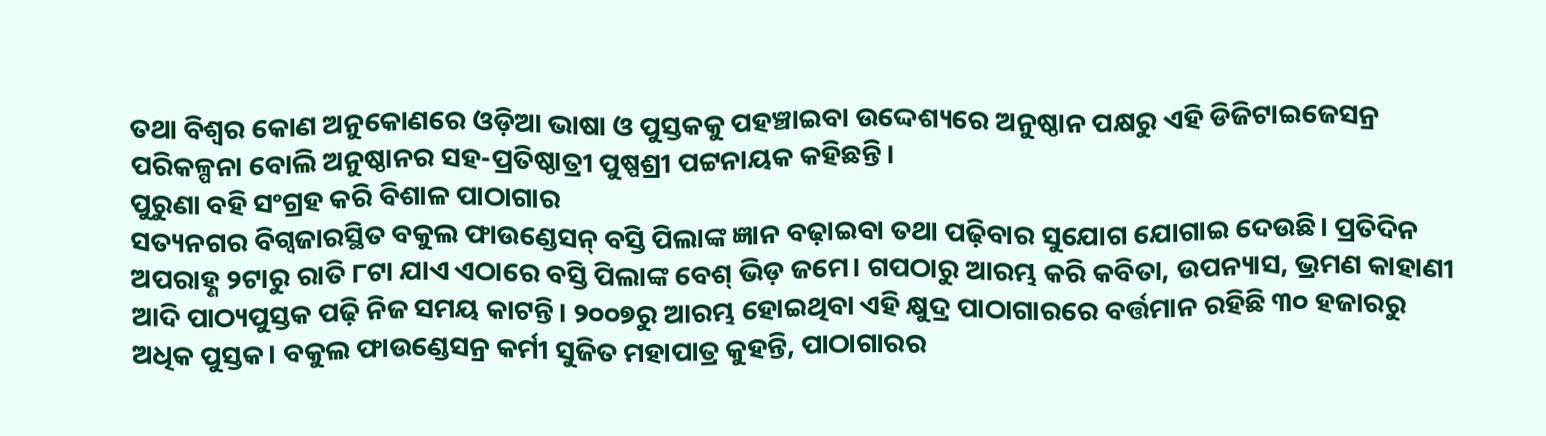ତଥା ବିଶ୍ବର କୋଣ ଅନୁକୋଣରେ ଓଡ଼ିଆ ଭାଷା ଓ ପୁସ୍ତକକୁ ପହଞ୍ଚାଇବା ଉଦ୍ଦେଶ୍ୟରେ ଅନୁଷ୍ଠାନ ପକ୍ଷରୁ ଏହି ଡିଜିଟାଇଜେସନ୍ର ପରିକଳ୍ପନା ବୋଲି ଅନୁଷ୍ଠାନର ସହ-ପ୍ରତିଷ୍ଠାତ୍ରୀ ପୁଷ୍ପଶ୍ରୀ ପଟ୍ଟନାୟକ କହିଛନ୍ତି।
ପୁରୁଣା ବହି ସଂଗ୍ରହ କରି ବିଶାଳ ପାଠାଗାର
ସତ୍ୟନଗର ବିଗ୍ବଜାରସ୍ଥିତ ବକୁଲ ଫାଉଣ୍ଡେସନ୍ ବସ୍ତି ପିଲାଙ୍କ ଜ୍ଞାନ ବଢ଼ାଇବା ତଥା ପଢ଼ିବାର ସୁଯୋଗ ଯୋଗାଇ ଦେଉଛି। ପ୍ରତିଦିନ ଅପରାହ୍ଣ ୨ଟାରୁ ରାତି ୮ଟା ଯାଏ ଏଠାରେ ବସ୍ତି ପିଲାଙ୍କ ବେଶ୍ ଭିଡ଼ ଜମେ। ଗପଠାରୁ ଆରମ୍ଭ କରି କବିତା, ଉପନ୍ୟାସ, ଭ୍ରମଣ କାହାଣୀ ଆଦି ପାଠ୍ୟପୁସ୍ତକ ପଢ଼ି ନିଜ ସମୟ କାଟନ୍ତି। ୨୦୦୭ରୁ ଆରମ୍ଭ ହୋଇଥିବା ଏହି କ୍ଷୁଦ୍ର ପାଠାଗାରରେ ବର୍ତ୍ତମାନ ରହିଛି ୩୦ ହଜାରରୁ ଅଧିକ ପୁସ୍ତକ। ବକୁଲ ଫାଉଣ୍ଡେସନ୍ର କର୍ମୀ ସୁଜିତ ମହାପାତ୍ର କୁହନ୍ତି, ପାଠାଗାରର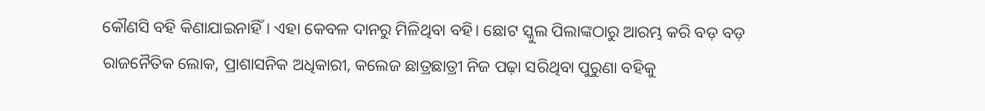କୌଣସି ବହି କିଣାଯାଇନାହିଁ। ଏହା କେବଳ ଦାନରୁ ମିଳିଥିବା ବହି। ଛୋଟ ସ୍କୁଲ ପିଲାଙ୍କଠାରୁ ଆରମ୍ଭ କରି ବଡ଼ ବଡ଼ ରାଜନୈତିକ ଲୋକ, ପ୍ରାଶାସନିକ ଅଧିକାରୀ, କଲେଜ ଛାତ୍ରଛାତ୍ରୀ ନିଜ ପଢ଼ା ସରିଥିବା ପୁରୁଣା ବହିକୁ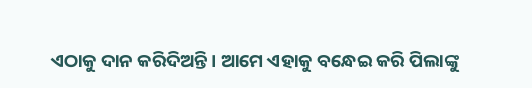ଏଠାକୁ ଦାନ କରିଦିଅନ୍ତି। ଆମେ ଏହାକୁ ବନ୍ଧେଇ କରି ପିଲାଙ୍କୁ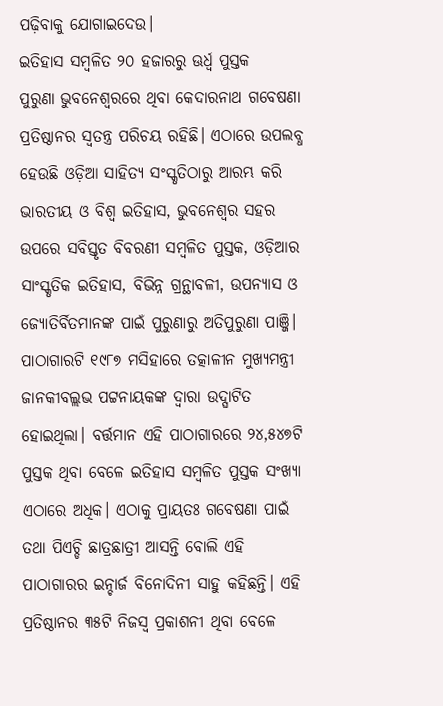ପଢ଼ିବାକୁ ଯୋଗାଇଦେଉ।
ଇତିହାସ ସମ୍ବଳିତ ୨୦ ହଜାରରୁ ଊର୍ଧ୍ବ ପୁସ୍ତକ
ପୁରୁଣା ଭୁବନେଶ୍ବରରେ ଥିବା କେଦାରନାଥ ଗବେଷଣା ପ୍ରତିଷ୍ଠାନର ସ୍ବତନ୍ତ୍ର ପରିଚୟ ରହିଛି। ଏଠାରେ ଉପଲବ୍ଧ ହେଉଛି ଓଡ଼ିଆ ସାହିତ୍ୟ ସଂସ୍କୃତିଠାରୁ ଆରମ୍ଭ କରି ଭାରତୀୟ ଓ ବିଶ୍ବ ଇତିହାସ, ଭୁବନେଶ୍ବର ସହର ଉପରେ ସବିସ୍ତୃତ ବିବରଣୀ ସମ୍ବଳିତ ପୁସ୍ତକ, ଓଡ଼ିଆର ସାଂସ୍କୃତିକ ଇତିହାସ, ବିଭିନ୍ନ ଗ୍ରନ୍ଥାବଳୀ, ଉପନ୍ୟାସ ଓ ଜ୍ୟୋତିର୍ବିତମାନଙ୍କ ପାଇଁ ପୁରୁଣାରୁ ଅତିପୁରୁଣା ପାଞ୍ଜି। ପାଠାଗାରଟି ୧୯୮୭ ମସିହାରେ ତତ୍କାଳୀନ ମୁଖ୍ୟମନ୍ତ୍ରୀ ଜାନକୀବଲ୍ଲଭ ପଟ୍ଟନାୟକଙ୍କ ଦ୍ବାରା ଉଦ୍ଘାଟିତ ହୋଇଥିଲା। ବର୍ତ୍ତମାନ ଏହି ପାଠାଗାରରେ ୨୪,୫୪୭ଟି ପୁସ୍ତକ ଥିବା ବେଳେ ଇତିହାସ ସମ୍ବଳିତ ପୁସ୍ତକ ସଂଖ୍ୟା ଏଠାରେ ଅଧିକ। ଏଠାକୁ ପ୍ରାୟତଃ ଗବେଷଣା ପାଇଁ ତଥା ପିଏଚ୍ଡି ଛାତ୍ରଛାତ୍ରୀ ଆସନ୍ତି ବୋଲି ଏହି ପାଠାଗାରର ଇନ୍ଚାର୍ଜ ବିନୋଦିନୀ ସାହୁ କହିଛନ୍ତି। ଏହି ପ୍ରତିଷ୍ଠାନର ୩୫ଟି ନିଜସ୍ବ ପ୍ରକାଶନୀ ଥିବା ବେଳେ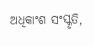ଅଧିକାଂଶ ସଂସ୍କୃତି,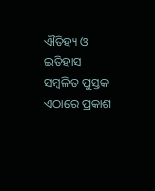ଐତିହ୍ୟ ଓ ଇତିହାସ ସମ୍ବଳିତ ପୁସ୍ତକ ଏଠାରେ ପ୍ରକାଶ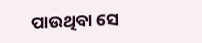ପାଉଥିବା ସେ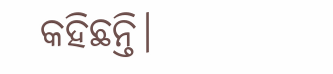କହିଛନ୍ତି।